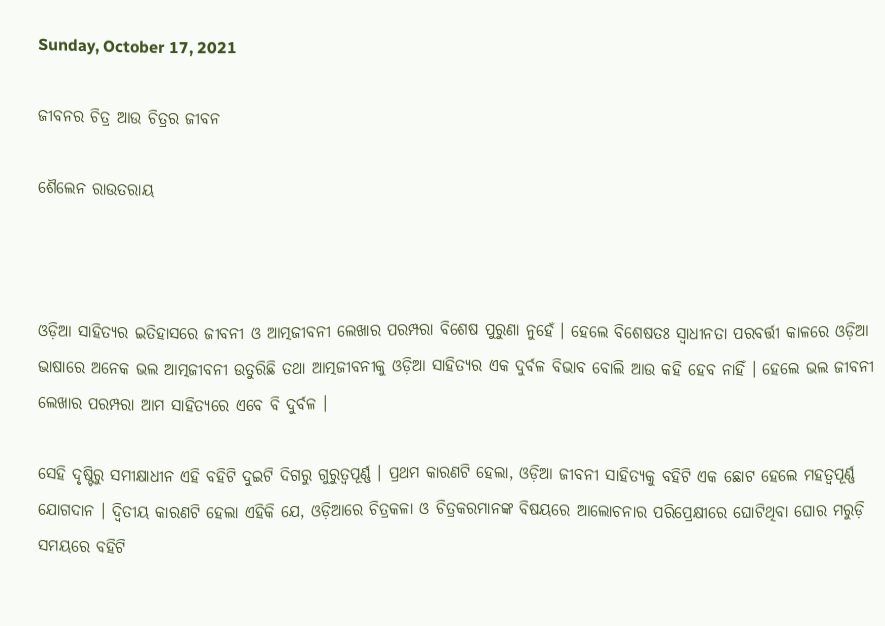Sunday, October 17, 2021

ଜୀବନର ଚିତ୍ର ଆଉ ଚିତ୍ରର ଜୀବନ

ଶୈଲେନ ରାଉତରାୟ



ଓଡ଼ିଆ ସାହିତ୍ୟର ଇତିହାସରେ ଜୀବନୀ ଓ ଆତ୍ମଜୀବନୀ ଲେଖାର ପରମ୍ପରା ବିଶେଷ ପୁରୁଣା ନୁହେଁ । ହେଲେ ବିଶେଷତଃ ସ୍ୱାଧୀନତା ପରବର୍ତ୍ତୀ କାଳରେ ଓଡ଼ିଆ ଭାଷାରେ ଅନେକ ଭଲ ଆତ୍ମଜୀବନୀ ଉତୁରିଛି ତଥା ଆତ୍ମଜୀବନୀକୁ ଓଡ଼ିଆ ସାହିତ୍ୟର ଏକ ଦୁର୍ବଳ ବିଭାବ ବୋଲି ଆଉ କହି ହେବ ନାହିଁ । ହେଲେ ଭଲ ଜୀବନୀ ଲେଖାର ପରମ୍ପରା ଆମ ସାହିତ୍ୟରେ ଏବେ ବି ଦୁର୍ବଳ ।

ସେହି ଦୃଷ୍ଟିରୁ ସମୀକ୍ଷାଧୀନ ଏହି ବହିଟି ଦୁଇଟି ଦିଗରୁ ଗୁରୁତ୍ୱପୂର୍ଣ୍ଣ । ପ୍ରଥମ କାରଣଟି ହେଲା, ଓଡ଼ିଆ ଜୀବନୀ ସାହିତ୍ୟକୁ ବହିଟି ଏକ ଛୋଟ ହେଲେ ମହତ୍ୱପୂର୍ଣ୍ଣ ଯୋଗଦାନ । ଦ୍ୱିତୀୟ କାରଣଟି ହେଲା ଏହିକି ଯେ, ଓଡ଼ିଆରେ ଚିତ୍ରକଳା ଓ ଚିତ୍ରକରମାନଙ୍କ ବିଷୟରେ ଆଲୋଚନାର ପରିପ୍ରେକ୍ଷୀରେ ଘୋଟିଥିବା ଘୋର ମରୁଡ଼ି ସମୟରେ ବହିଟି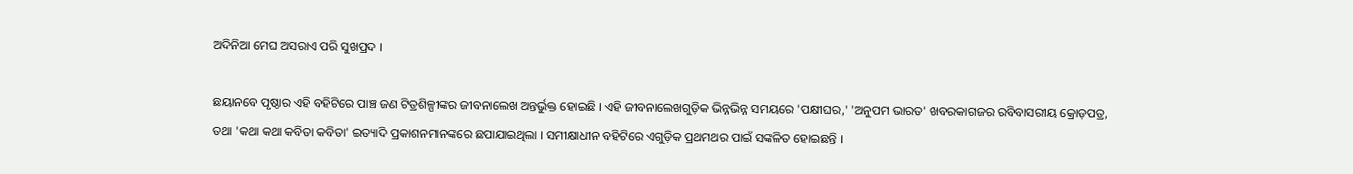ଅଦିନିଆ ମେଘ ଅସରାଏ ପରି ସୁଖପ୍ରଦ ।

ଛୟାନବେ ପୃଷ୍ଠାର ଏହି ବହିଟିରେ ପାଞ୍ଚ ଜଣ ଟିତ୍ରଶିଳ୍ପୀଙ୍କର ଜୀବନାଲେଖ ଅନ୍ତର୍ଭୁକ୍ତ ହୋଇଛି । ଏହି ଜୀବନାଲେଖଗୁଡ଼ିକ ଭିନ୍ନଭିନ୍ନ ସମୟରେ 'ପକ୍ଷୀଘର,' 'ଅନୁପମ ଭାରତ' ଖବରକାଗଜର ରବିବାସରୀୟ କ୍ରୋଡ଼ପତ୍ର, ତଥା 'କଥା କଥା କବିତା କବିତା' ଇତ୍ୟାଦି ପ୍ରକାଶନମାନଙ୍କରେ ଛପାଯାଇଥିଲା । ସମୀକ୍ଷାଧୀନ ବହିଟିରେ ଏଗୁଡ଼ିକ ପ୍ରଥମଥର ପାଇଁ ସଙ୍କଳିତ ହୋଇଛନ୍ତି ।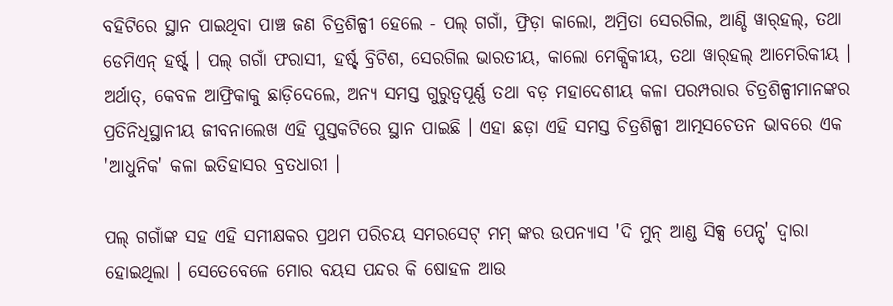ବହିଟିରେ ସ୍ଥାନ ପାଇଥିବା ପାଞ୍ଚ ଜଣ ଚିତ୍ରଶିଳ୍ପୀ ହେଲେ - ପଲ୍ ଗଗାଁ, ଫ୍ରିଡ଼ା କାଲୋ, ଅମ୍ରିତା ସେରଗିଲ, ଆଣ୍ଡି ୱାର୍‌ହଲ୍, ତଥା ଡେମିଏନ୍ ହର୍ଷ୍ଟ୍ । ପଲ୍ ଗଗାଁ ଫରାସୀ, ହର୍ଷ୍ଟ୍ ବ୍ରିଟିଶ, ସେରଗିଲ ଭାରତୀୟ, କାଲୋ ମେକ୍ସିକୀୟ, ତଥା ୱାର୍‌ହଲ୍‌ ଆମେରିକୀୟ । ଅର୍ଥାତ୍, କେବଳ ଆଫ୍ରିକାକୁ ଛାଡ଼ିଦେଲେ, ଅନ୍ୟ ସମସ୍ତ ଗୁରୁତ୍ୱପୂର୍ଣ୍ଣ ତଥା ବଡ଼ ମହାଦେଶୀୟ କଳା ପରମ୍ପରାର ଚିତ୍ରଶିଳ୍ପୀମାନଙ୍କର ପ୍ରତିନିଧିସ୍ଥାନୀୟ ଜୀବନାଲେଖ ଏହି ପୁସ୍ତକଟିରେ ସ୍ଥାନ ପାଇଛି । ଏହା ଛଡ଼ା ଏହି ସମସ୍ତ ଚିତ୍ରଶିଳ୍ପୀ ଆତ୍ମସଚେତନ ଭାବରେ ଏକ 'ଆଧୁନିକ' କଳା ଇତିହାସର ବ୍ରତଧାରୀ ।

ପଲ୍ ଗଗାଁଙ୍କ ସହ ଏହି ସମୀକ୍ଷକର ପ୍ରଥମ ପରିଚୟ ସମରସେଟ୍ ମମ୍ ଙ୍କର ଉପନ୍ୟାସ 'ଦି ମୁନ୍ ଆଣ୍ଡ ସିକ୍ସ ପେନ୍ସ୍' ଦ୍ୱାରା ହୋଇଥିଲା । ସେତେବେଳେ ମୋର ବୟସ ପନ୍ଦର କି ଷୋହଳ ଆଉ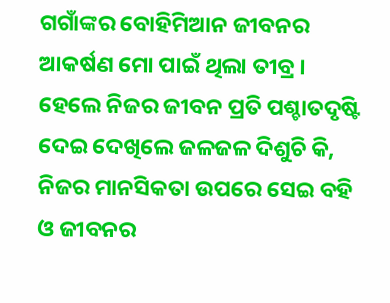ଗଗାଁଙ୍କର ବୋହିମିଆନ ଜୀବନର ଆକର୍ଷଣ ମୋ ପାଇଁ ଥିଲା ତୀବ୍ର । ହେଲେ ନିଜର ଜୀବନ ପ୍ରତି ପଶ୍ଚାତଦୃଷ୍ଟି ଦେଇ ଦେଖିଲେ ଜଳଜଳ ଦିଶୁଚି କି, ନିଜର ମାନସିକତା ଉପରେ ସେଇ ବହି ଓ ଜୀବନର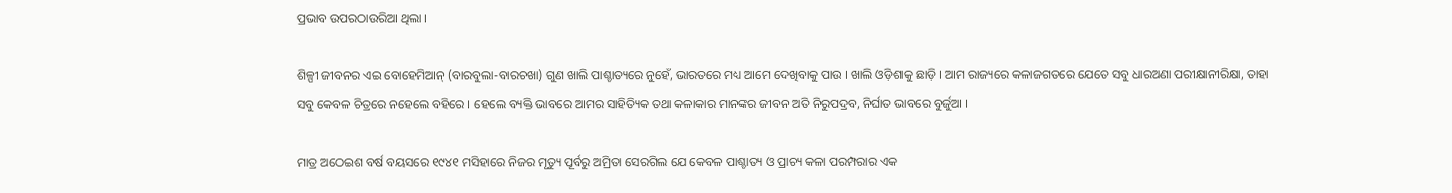ପ୍ରଭାବ ଉପରଠାଉରିଆ ଥିଲା ।

ଶିଳ୍ପୀ ଜୀବନର ଏଇ ବୋହେମିଆନ୍ (ବାରବୁଲା-ବାରଚଖା) ଗୁଣ ଖାଲି ପାଶ୍ଚାତ୍ୟରେ ନୁହେଁ, ଭାରତରେ ମଧ୍ୟ ଆମେ ଦେଖିବାକୁ ପାଉ । ଖାଲି ଓଡ଼ିଶାକୁ ଛାଡ଼ି । ଆମ ରାଜ୍ୟରେ କଳାଜଗତରେ ଯେତେ ସବୁ ଧାରଅଣା ପରୀକ୍ଷାନୀରିକ୍ଷା, ତାହା ସବୁ କେବଳ ଚିତ୍ରରେ ନହେଲେ ବହିରେ । ହେଲେ ବ୍ୟକ୍ତି ଭାବରେ ଆମର ସାହିତ୍ୟିକ ତଥା କଳାକାର ମାନଙ୍କର ଜୀବନ ଅତି ନିରୁପଦ୍ରବ, ନିର୍ଘାତ ଭାବରେ ବୁର୍ଜୁଆ ।

ମାତ୍ର ଅଠେଇଶ ବର୍ଷ ବୟସରେ ୧୯୪୧ ମସିହାରେ ନିଜର ମୃତ୍ୟୁ ପୂର୍ବରୁ ଅମ୍ରିତା ସେରଗିଲ ଯେ କେବଳ ପାଶ୍ଚାତ୍ୟ ଓ ପ୍ରାଚ୍ୟ କଳା ପରମ୍ପରାର ଏକ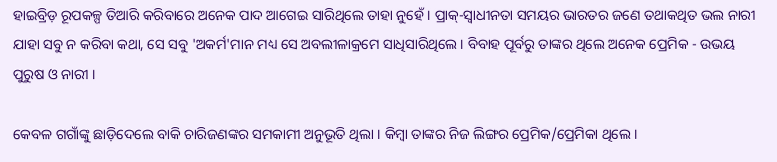ହାଇବ୍ରିଡ଼ ରୂପକଳ୍ପ ତିଆରି କରିବାରେ ଅନେକ ପାଦ ଆଗେଇ ସାରିଥିଲେ ତାହା ନୁହେଁ । ପ୍ରାକ୍-ସ୍ୱାଧୀନତା ସମୟର ଭାରତର ଜଣେ ତଥାକଥିତ ଭଲ ନାରୀ ଯାହା ସବୁ ନ କରିବା କଥା, ସେ ସବୁ 'ଅକର୍ମ'ମାନ ମଧ୍ୟ ସେ ଅବଲୀଳାକ୍ରମେ ସାଧିସାରିଥିଲେ । ବିବାହ ପୂର୍ବରୁ ତାଙ୍କର ଥିଲେ ଅନେକ ପ୍ରେମିକ - ଉଭୟ ପୁରୁଷ ଓ ନାରୀ ।

କେବଳ ଗଗାଁଙ୍କୁ ଛାଡ଼ିଦେଲେ ବାକି ଚାରିଜଣଙ୍କର ସମକାମୀ ଅନୁଭୂତି ଥିଲା । କିମ୍ବା ତାଙ୍କର ନିଜ ଲିଙ୍ଗର ପ୍ରେମିକ/ପ୍ରେମିକା ଥିଲେ ।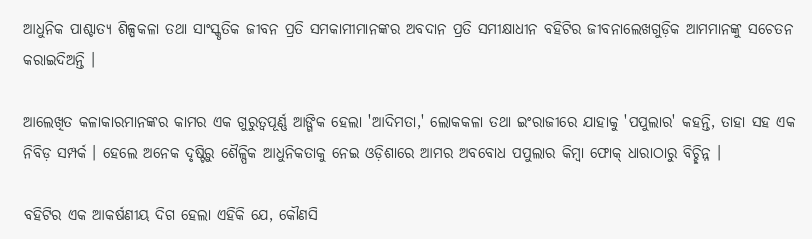ଆଧୁନିକ ପାଶ୍ଚାତ୍ୟ ଶିଳ୍ପକଳା ତଥା ସାଂସ୍କୃତିକ ଜୀବନ ପ୍ରତି ସମକାମୀମାନଙ୍କର ଅବଦାନ ପ୍ରତି ସମୀକ୍ଷାଧୀନ ବହିଟିର ଜୀବନାଲେଖଗୁଡ଼ିକ ଆମମାନଙ୍କୁ ସଚେତନ କରାଇଦିଅନ୍ତି ।

ଆଲେଖିତ କଳାକାରମାନଙ୍କର କାମର ଏକ ଗୁରୁତ୍ୱପୂର୍ଣ୍ଣ ଆଙ୍ଗିକ ହେଲା 'ଆଦିମତା,' ଲୋକକଳା ତଥା ଇଂରାଜୀରେ ଯାହାକୁ 'ପପୁଲାର' କହନ୍ତି, ତାହା ସହ ଏକ ନିବିଡ଼ ସମ୍ପର୍କ । ହେଲେ ଅନେକ ଦୃଷ୍ଟିରୁ ଶୈଳ୍ପିକ ଆଧୁନିକତାକୁ ନେଇ ଓଡ଼ିଶାରେ ଆମର ଅବବୋଧ ପପୁଲାର କିମ୍ବା ଫୋକ୍ ଧାରାଠାରୁ ବିଚ୍ଛିନ୍ନ ।

ବହିଟିର ଏକ ଆକର୍ଷଣୀୟ ଦିଗ ହେଲା ଏହିକି ଯେ, କୌଣସି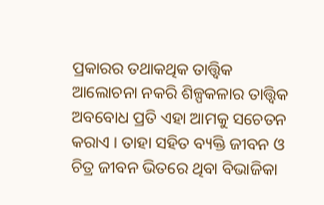ପ୍ରକାରର ତଥାକଥିକ ତାତ୍ତ୍ୱିକ ଆଲୋଚନା ନକରି ଶିଳ୍ପକଳାର ତାତ୍ତ୍ୱିକ ଅବବୋଧ ପ୍ରତି ଏହା ଆମକୁ ସଚେତନ କରାଏ । ତାହା ସହିତ ବ୍ୟକ୍ତି ଜୀବନ ଓ ଚିତ୍ର ଜୀବନ ଭିତରେ ଥିବା ବିଭାଜିକା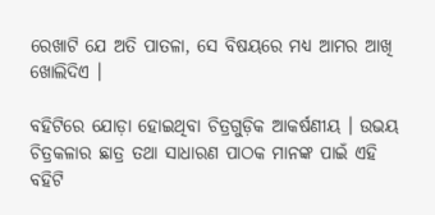ରେଖାଟି ଯେ ଅତି ପାତଳା, ସେ ବିଷୟରେ ମଧ୍ୟ ଆମର ଆଖି ଖୋଲିଦିଏ ।

ବହିଟିରେ ଯୋଡ଼ା ହୋଇଥିବା ଚିତ୍ରଗୁଡ଼ିକ ଆକର୍ଷଣୀୟ । ଉଭୟ ଚିତ୍ରକଳାର ଛାତ୍ର ତଥା ସାଧାରଣ ପାଠକ ମାନଙ୍କ ପାଇଁ ଏହି ବହିଟି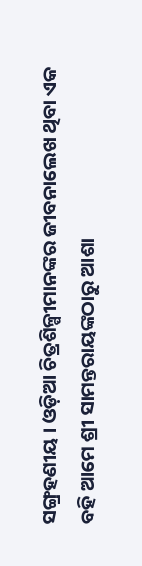ସଙ୍ଗ୍ରହଣୀୟ । ଓଡ଼ିଆ ଚିତ୍ରଶିଳ୍ପୀମାନଙ୍କର ଜୀବନାଲେଖ ଥିବା ଏକ ବହି ଆମେ ଶ୍ରୀ ସାମନ୍ତରାୟଙ୍କଠାରୁ ଆଶା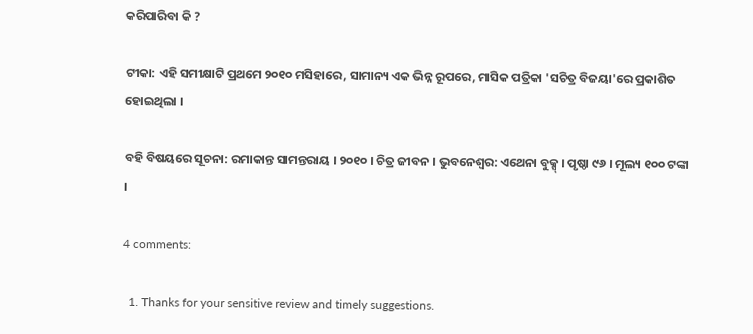କରିପାରିବା କି ?

ଟୀକା: ଏହି ସମୀକ୍ଷାଟି ପ୍ରଥମେ ୨୦୧୦ ମସିହାରେ, ସାମାନ୍ୟ ଏକ ଭିନ୍ନ ରୂପରେ, ମାସିକ ପତ୍ରିକା 'ସଚିତ୍ର ବିଜୟା'ରେ ପ୍ରକାଶିତ ହୋଇଥିଲା ।

ବହି ବିଷୟରେ ସୂଚନା: ରମାକାନ୍ତ ସାମନ୍ତରାୟ । ୨୦୧୦ । ଚିତ୍ର ଜୀବନ । ଭୁବନେଶ୍ୱର: ଏଥେନା ବୁକ୍ସ୍ । ପୃଷ୍ଠା ୯୬ । ମୂଲ୍ୟ ୧୦୦ ଟଙ୍କା ।

4 comments:

  1. Thanks for your sensitive review and timely suggestions.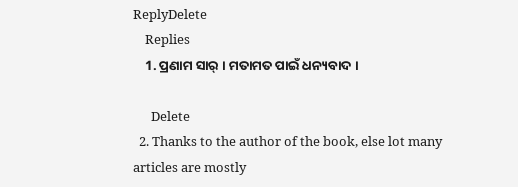ReplyDelete
    Replies
    1. ପ୍ରଣାମ ସାର୍ । ମତାମତ ପାଇଁ ଧନ୍ୟବାଦ ।

      Delete
  2. Thanks to the author of the book, else lot many articles are mostly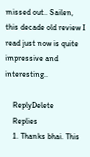missed out.. Sailen, this decade old review I read just now is quite impressive and interesting..

    ReplyDelete
    Replies
    1. Thanks bhai. This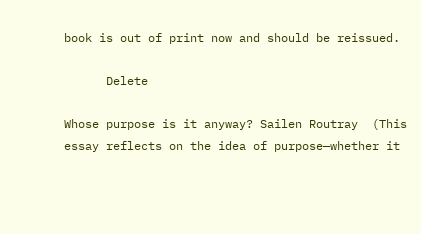book is out of print now and should be reissued.

      Delete

Whose purpose is it anyway? Sailen Routray  (This essay reflects on the idea of purpose—whether it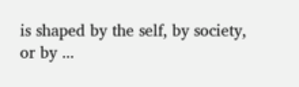is shaped by the self, by society, or by ...